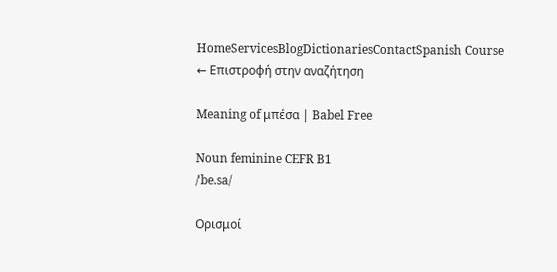HomeServicesBlogDictionariesContactSpanish Course
← Επιστροφή στην αναζήτηση

Meaning of μπέσα | Babel Free

Noun feminine CEFR B1
/ˈbe.sa/

Ορισμοί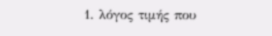1. λόγος τιμής που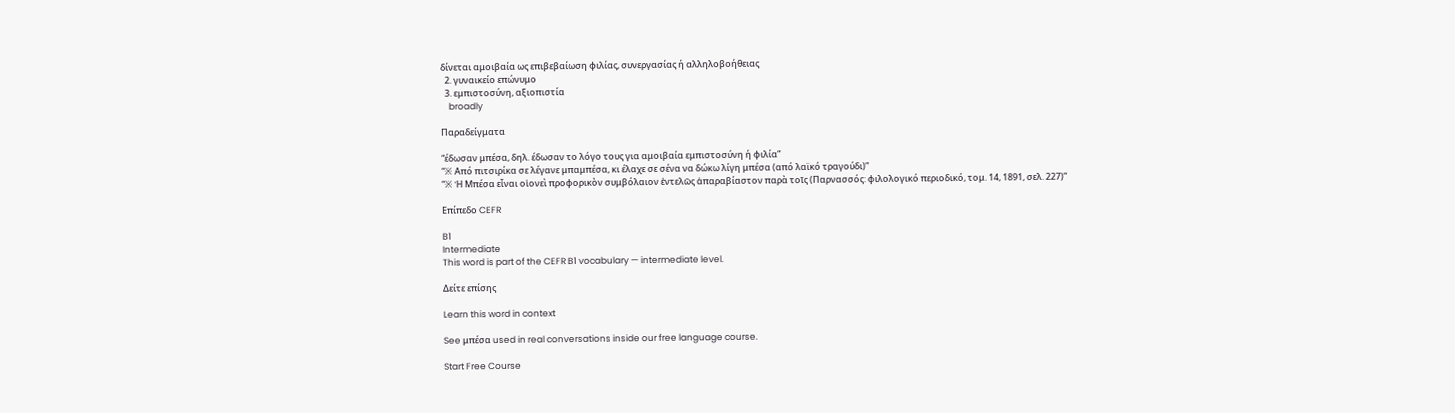δίνεται αμοιβαία ως επιβεβαίωση φιλίας, συνεργασίας ή αλληλοβοήθειας
  2. γυναικείο επώνυμο
  3. εμπιστοσύνη, αξιοπιστία
    broadly

Παραδείγματα

“έδωσαν μπέσα, δηλ. έδωσαν το λόγο τους για αμοιβαία εμπιστοσύνη ή φιλία”
“※ Από πιτσιρίκα σε λέγανε μπαμπέσα, κι έλαχε σε σένα να δώκω λίγη μπέσα (από λαϊκό τραγούδι)”
“※ Ἡ Μπέσα εἶναι οἱονεὶ προφορικὸν συμβόλαιον ἐντελῶς ἀπαραβίαστον παρὰ τοῖς (Παρνασσός: φιλολογικό περιοδικό, τομ. 14, 1891, σελ. 227)”

Επίπεδο CEFR

B1
Intermediate
This word is part of the CEFR B1 vocabulary — intermediate level.

Δείτε επίσης

Learn this word in context

See μπέσα used in real conversations inside our free language course.

Start Free Course